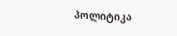პოლიტიკა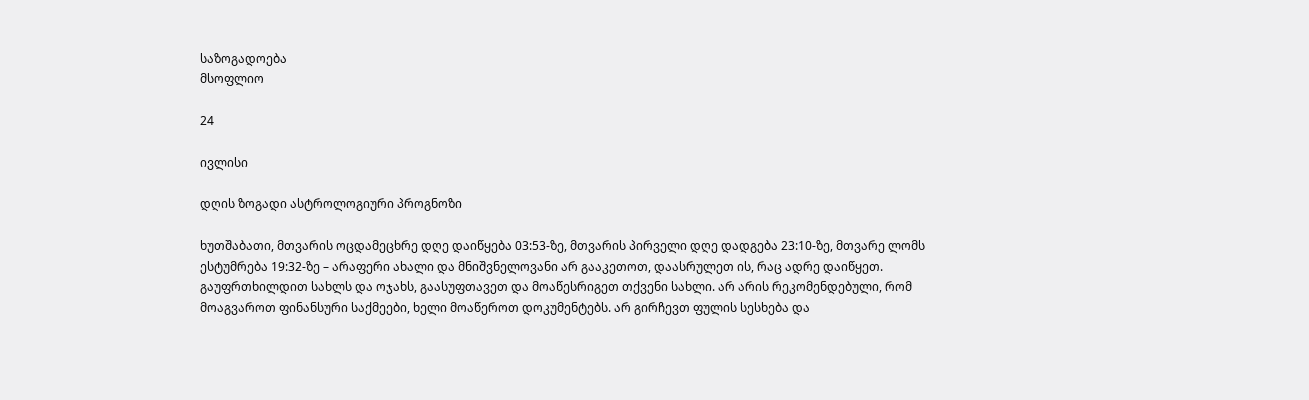საზოგადოება
მსოფლიო

24

ივლისი

დღის ზოგადი ასტროლოგიური პროგნოზი

ხუთშაბათი, მთვარის ოცდამეცხრე დღე დაიწყება 03:53-ზე, მთვარის პირველი დღე დადგება 23:10-ზე, მთვარე ლომს ესტუმრება 19:32-ზე – არაფერი ახალი და მნიშვნელოვანი არ გააკეთოთ, დაასრულეთ ის, რაც ადრე დაიწყეთ. გაუფრთხილდით სახლს და ოჯახს, გაასუფთავეთ და მოაწესრიგეთ თქვენი სახლი. არ არის რეკომენდებული, რომ მოაგვაროთ ფინანსური საქმეები, ხელი მოაწეროთ დოკუმენტებს. არ გირჩევთ ფულის სესხება და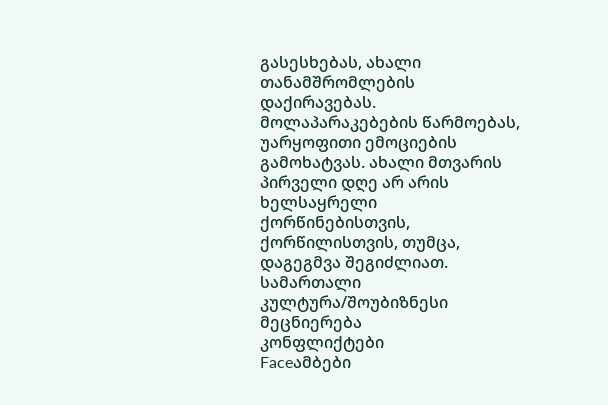გასესხებას, ახალი თანამშრომლების დაქირავებას. მოლაპარაკებების წარმოებას, უარყოფითი ემოციების გამოხატვას. ახალი მთვარის პირველი დღე არ არის ხელსაყრელი ქორწინებისთვის, ქორწილისთვის, თუმცა, დაგეგმვა შეგიძლიათ.
სამართალი
კულტურა/შოუბიზნესი
მეცნიერება
კონფლიქტები
Faceამბები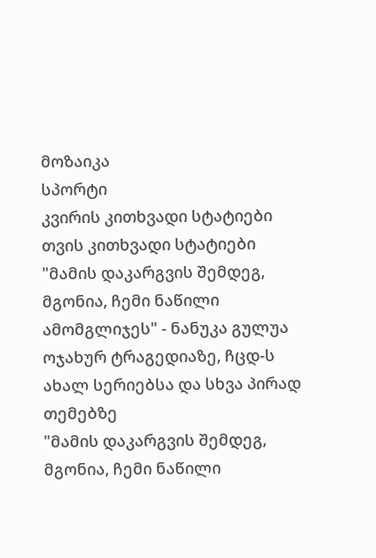მოზაიკა
სპორტი
კვირის კითხვადი სტატიები
თვის კითხვადი სტატიები
"მამის დაკარგვის შემდეგ, მგონია, ჩემი ნაწილი ამომგლიჯეს" - ნანუკა გულუა ოჯახურ ტრაგედიაზე, ჩცდ-ს ახალ სერიებსა და სხვა პირად თემებზე
"მამის დაკარგვის შემდეგ, მგონია, ჩემი ნაწილი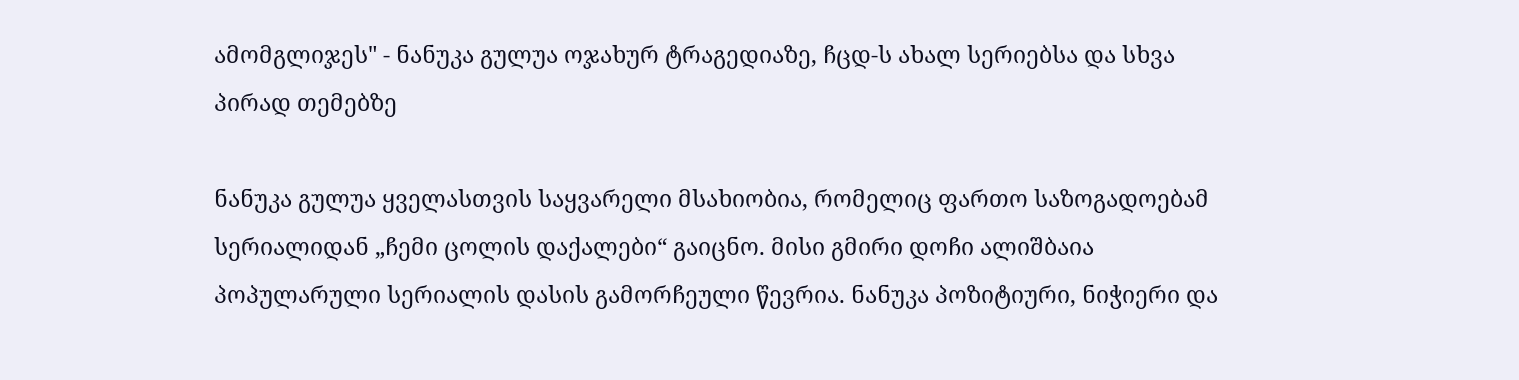ამომგლიჯეს" - ნანუკა გულუა ოჯახურ ტრაგედიაზე, ჩცდ-ს ახალ სერიებსა და სხვა პირად თემებზე

ნანუკა გულუა ყველასთვის საყვარელი მსახიობია, რომელიც ფართო საზოგადოებამ სერიალიდან „ჩემი ცოლის დაქალები“ გაიცნო. მისი გმირი დოჩი ალიშბაია პოპულარული სერიალის დასის გამორჩეული წევრია. ნანუკა პოზიტიური, ნიჭიერი და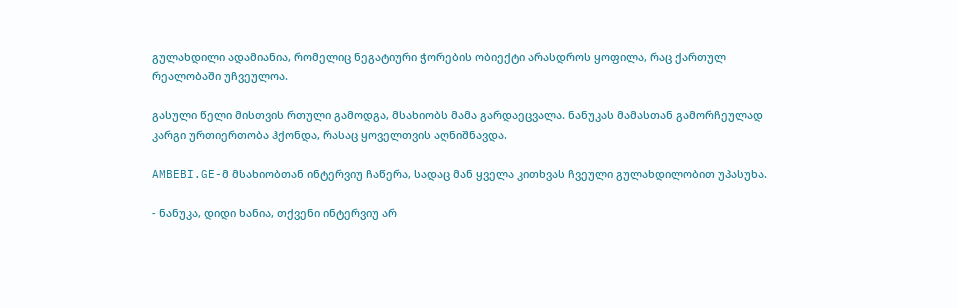გულახდილი ადამიანია, რომელიც ნეგატიური ჭორების ობიექტი არასდროს ყოფილა, რაც ქართულ რეალობაში უჩვეულოა.

გასული წელი მისთვის რთული გამოდგა, მსახიობს მამა გარდაეცვალა. ნანუკას მამასთან გამორჩეულად კარგი ურთიერთობა ჰქონდა, რასაც ყოველთვის აღნიშნავდა.

AMBEBI.GE-მ მსახიობთან ინტერვიუ ჩაწერა, სადაც მან ყველა კითხვას ჩვეული გულახდილობით უპასუხა.

- ნანუკა, დიდი ხანია, თქვენი ინტერვიუ არ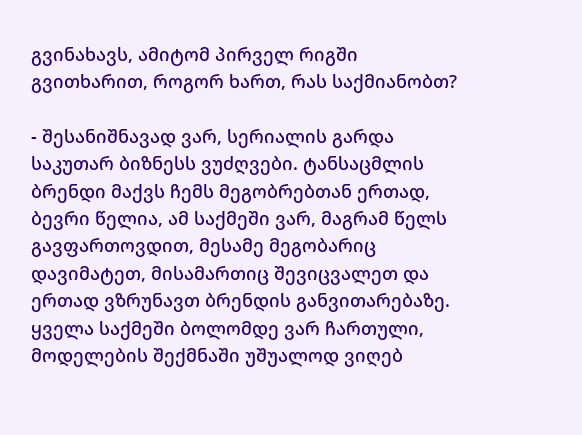გვინახავს, ამიტომ პირველ რიგში გვითხარით, როგორ ხართ, რას საქმიანობთ?

- შესანიშნავად ვარ, სერიალის გარდა საკუთარ ბიზნესს ვუძღვები. ტანსაცმლის ბრენდი მაქვს ჩემს მეგობრებთან ერთად, ბევრი წელია, ამ საქმეში ვარ, მაგრამ წელს გავფართოვდით, მესამე მეგობარიც დავიმატეთ, მისამართიც შევიცვალეთ და ერთად ვზრუნავთ ბრენდის განვითარებაზე. ყველა საქმეში ბოლომდე ვარ ჩართული, მოდელების შექმნაში უშუალოდ ვიღებ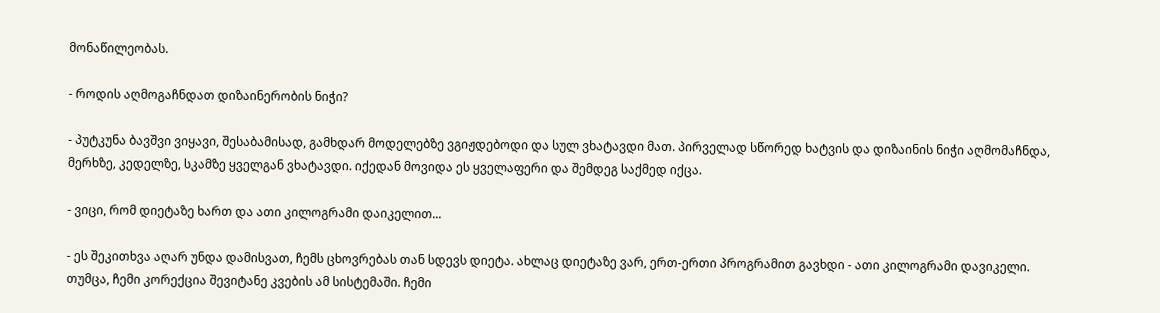მონაწილეობას.

- როდის აღმოგაჩნდათ დიზაინერობის ნიჭი?

- პუტკუნა ბავშვი ვიყავი, შესაბამისად, გამხდარ მოდელებზე ვგიჟდებოდი და სულ ვხატავდი მათ. პირველად სწორედ ხატვის და დიზაინის ნიჭი აღმომაჩნდა, მერხზე, კედელზე, სკამზე ყველგან ვხატავდი. იქედან მოვიდა ეს ყველაფერი და შემდეგ საქმედ იქცა.

- ვიცი, რომ დიეტაზე ხართ და ათი კილოგრამი დაიკელით...

- ეს შეკითხვა აღარ უნდა დამისვათ, ჩემს ცხოვრებას თან სდევს დიეტა. ახლაც დიეტაზე ვარ, ერთ-ერთი პროგრამით გავხდი - ათი კილოგრამი დავიკელი. თუმცა, ჩემი კორექცია შევიტანე კვების ამ სისტემაში. ჩემი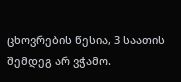ცხოვრების წესია, 3 საათის შემდეგ არ ვჭამო.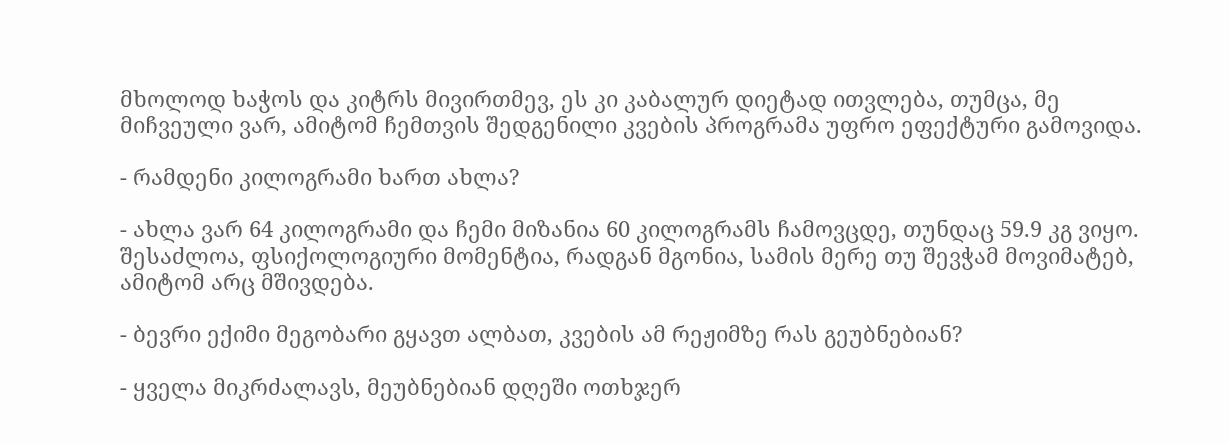მხოლოდ ხაჭოს და კიტრს მივირთმევ, ეს კი კაბალურ დიეტად ითვლება, თუმცა, მე მიჩვეული ვარ, ამიტომ ჩემთვის შედგენილი კვების პროგრამა უფრო ეფექტური გამოვიდა.

- რამდენი კილოგრამი ხართ ახლა?

- ახლა ვარ 64 კილოგრამი და ჩემი მიზანია 60 კილოგრამს ჩამოვცდე, თუნდაც 59.9 კგ ვიყო. შესაძლოა, ფსიქოლოგიური მომენტია, რადგან მგონია, სამის მერე თუ შევჭამ მოვიმატებ, ამიტომ არც მშივდება.

- ბევრი ექიმი მეგობარი გყავთ ალბათ, კვების ამ რეჟიმზე რას გეუბნებიან?

- ყველა მიკრძალავს, მეუბნებიან დღეში ოთხჯერ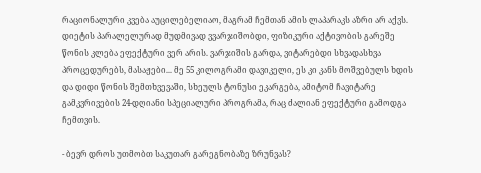რაციონალური კვება აუცილებელიაო, მაგრამ ჩემთან ამის ლაპარაკს აზრი არ აქვს. დიეტის პარალელურად მუდმივად ვვარჯიშობდი, ფიზიკური აქტივობის გარეშე წონის კლება ეფექტური ვერ არის. ვარჯიშის გარდა, ვიტარებდი სხვადასხვა პროცედურებს, მასაჟები... მე 55 კილოგრამი დავიკელი, ეს კი კანს მოშვებულს ხდის და დიდი წონის შემთხვევაში, სხეულს ტონუსი ეკარგება, ამიტომ ჩავიტარე გამკვრივების 24-დღიანი სპეციალური პროგრამა, რაც ძალიან ეფექტური გამოდგა ჩემთვის.

- ბევრ დროს უთმობთ საკუთარ გარეგნობაზე ზრუნვას?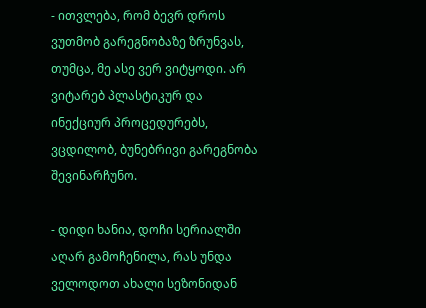- ითვლება, რომ ბევრ დროს ვუთმობ გარეგნობაზე ზრუნვას, თუმცა, მე ასე ვერ ვიტყოდი. არ ვიტარებ პლასტიკურ და ინექციურ პროცედურებს, ვცდილობ, ბუნებრივი გარეგნობა შევინარჩუნო.

- დიდი ხანია, დოჩი სერიალში აღარ გამოჩენილა, რას უნდა ველოდოთ ახალი სეზონიდან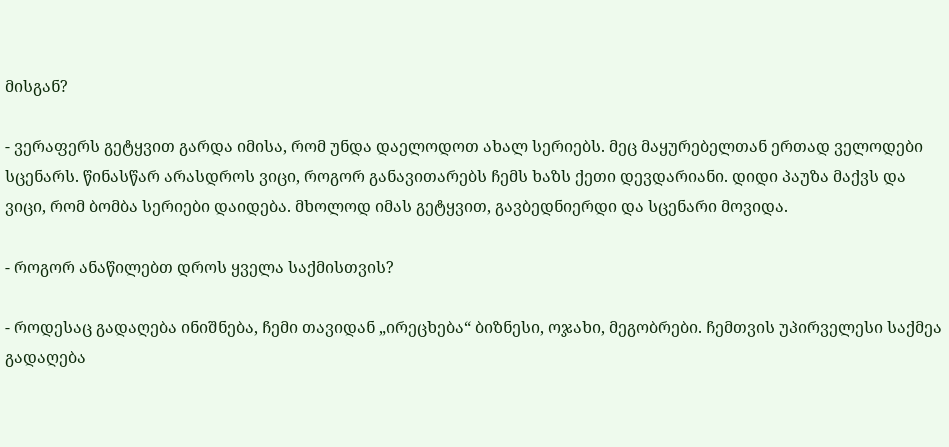მისგან?

- ვერაფერს გეტყვით გარდა იმისა, რომ უნდა დაელოდოთ ახალ სერიებს. მეც მაყურებელთან ერთად ველოდები სცენარს. წინასწარ არასდროს ვიცი, როგორ განავითარებს ჩემს ხაზს ქეთი დევდარიანი. დიდი პაუზა მაქვს და ვიცი, რომ ბომბა სერიები დაიდება. მხოლოდ იმას გეტყვით, გავბედნიერდი და სცენარი მოვიდა.

- როგორ ანაწილებთ დროს ყველა საქმისთვის?

- როდესაც გადაღება ინიშნება, ჩემი თავიდან „ირეცხება“ ბიზნესი, ოჯახი, მეგობრები. ჩემთვის უპირველესი საქმეა გადაღება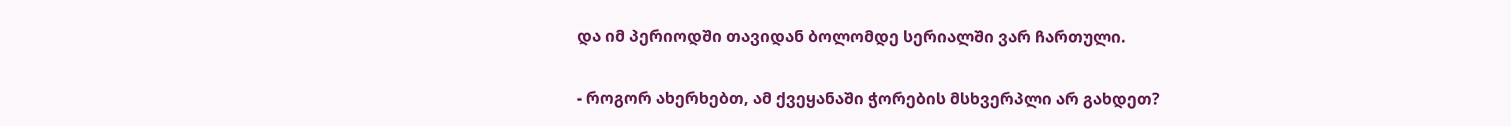და იმ პერიოდში თავიდან ბოლომდე სერიალში ვარ ჩართული.

- როგორ ახერხებთ, ამ ქვეყანაში ჭორების მსხვერპლი არ გახდეთ?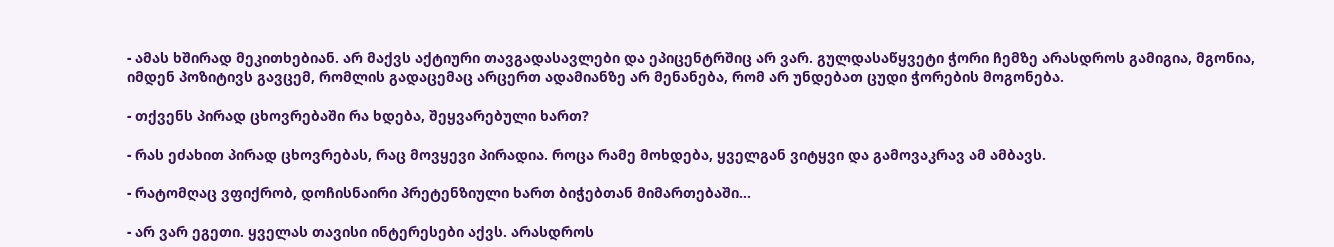- ამას ხშირად მეკითხებიან. არ მაქვს აქტიური თავგადასავლები და ეპიცენტრშიც არ ვარ. გულდასაწყვეტი ჭორი ჩემზე არასდროს გამიგია, მგონია, იმდენ პოზიტივს გავცემ, რომლის გადაცემაც არცერთ ადამიანზე არ მენანება, რომ არ უნდებათ ცუდი ჭორების მოგონება.

- თქვენს პირად ცხოვრებაში რა ხდება, შეყვარებული ხართ?

- რას ეძახით პირად ცხოვრებას, რაც მოვყევი პირადია. როცა რამე მოხდება, ყველგან ვიტყვი და გამოვაკრავ ამ ამბავს.

- რატომღაც ვფიქრობ, დოჩისნაირი პრეტენზიული ხართ ბიჭებთან მიმართებაში...

- არ ვარ ეგეთი. ყველას თავისი ინტერესები აქვს. არასდროს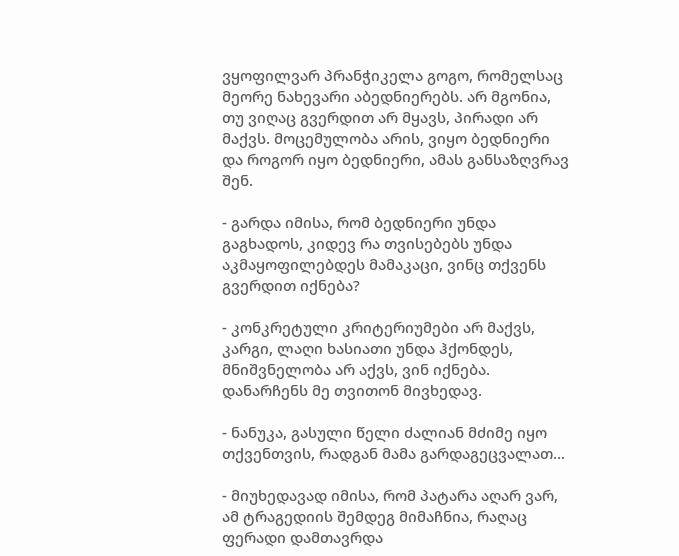ვყოფილვარ პრანჭიკელა გოგო, რომელსაც მეორე ნახევარი აბედნიერებს. არ მგონია, თუ ვიღაც გვერდით არ მყავს, პირადი არ მაქვს. მოცემულობა არის, ვიყო ბედნიერი და როგორ იყო ბედნიერი, ამას განსაზღვრავ შენ.

- გარდა იმისა, რომ ბედნიერი უნდა გაგხადოს, კიდევ რა თვისებებს უნდა აკმაყოფილებდეს მამაკაცი, ვინც თქვენს გვერდით იქნება?

- კონკრეტული კრიტერიუმები არ მაქვს, კარგი, ლაღი ხასიათი უნდა ჰქონდეს, მნიშვნელობა არ აქვს, ვინ იქნება. დანარჩენს მე თვითონ მივხედავ.

- ნანუკა, გასული წელი ძალიან მძიმე იყო თქვენთვის, რადგან მამა გარდაგეცვალათ...

- მიუხედავად იმისა, რომ პატარა აღარ ვარ, ამ ტრაგედიის შემდეგ მიმაჩნია, რაღაც ფერადი დამთავრდა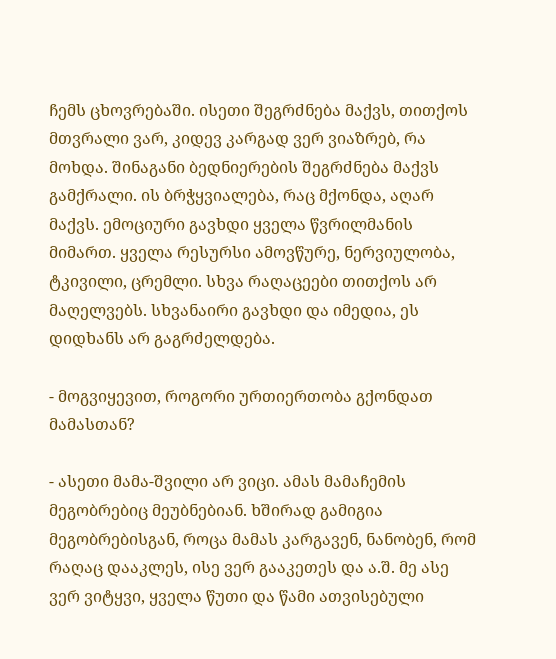ჩემს ცხოვრებაში. ისეთი შეგრძნება მაქვს, თითქოს მთვრალი ვარ, კიდევ კარგად ვერ ვიაზრებ, რა მოხდა. შინაგანი ბედნიერების შეგრძნება მაქვს გამქრალი. ის ბრჭყვიალება, რაც მქონდა, აღარ მაქვს. ემოციური გავხდი ყველა წვრილმანის მიმართ. ყველა რესურსი ამოვწურე, ნერვიულობა, ტკივილი, ცრემლი. სხვა რაღაცეები თითქოს არ მაღელვებს. სხვანაირი გავხდი და იმედია, ეს დიდხანს არ გაგრძელდება.

- მოგვიყევით, როგორი ურთიერთობა გქონდათ მამასთან?

- ასეთი მამა-შვილი არ ვიცი. ამას მამაჩემის მეგობრებიც მეუბნებიან. ხშირად გამიგია მეგობრებისგან, როცა მამას კარგავენ, ნანობენ, რომ რაღაც დააკლეს, ისე ვერ გააკეთეს და ა.შ. მე ასე ვერ ვიტყვი, ყველა წუთი და წამი ათვისებული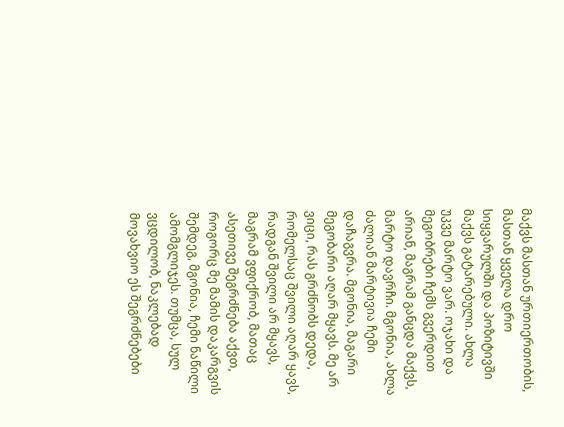მაქვს მასთან ურთიერთობის, მასთან ყველა დრო სიყვარულში და პოზიტივში მაქვს გატარებული. ახლა უკვე მარტო ვარ. ოჯახი და მეგობრები ჩემს გვერდით არიან, მაგრამ განცდა მაქვს, მარტო დავრჩი. მგონია, ახლა ძალიან მარტივია ჩემი დაჩაგვრა. მგონია, მაგარი მეგობარი აღარ მყავს. მე არ ვიცი, რას გრძნობს დედა, რომელსაც შვილი აღარ ყავს, რადგან შვილი არ მყავს, მაგრამ ვფიქრობ, მათაც ასეთივე შეგრძნება აქვთ, როგორც მე მამის დაკარგვის შემდეგ, მგონია, ჩემი ნაწილი ამომგლიჯეს. თუმცა, სულ ვცდილობ, ნაკლებად მოვახვიო ეს შეგრძნებები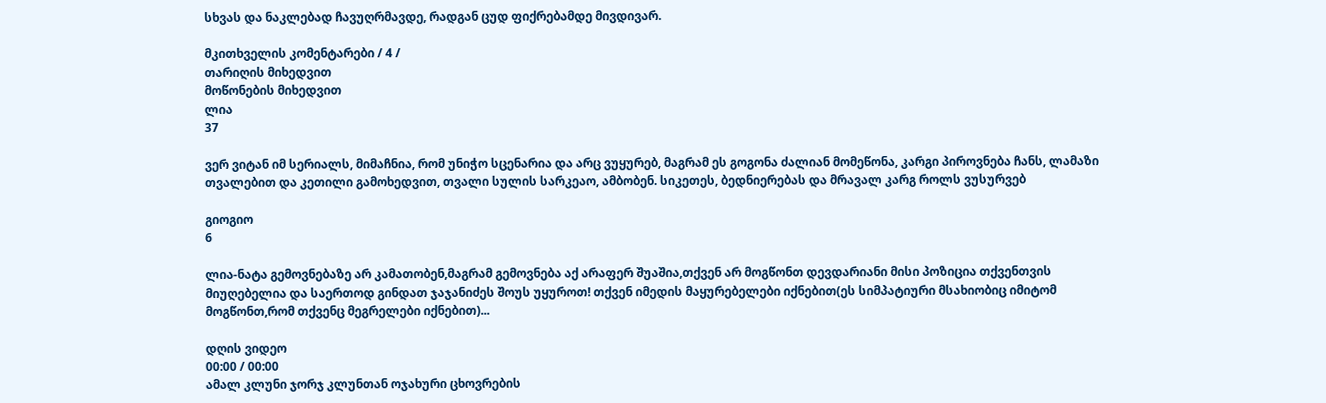სხვას და ნაკლებად ჩავუღრმავდე, რადგან ცუდ ფიქრებამდე მივდივარ.

მკითხველის კომენტარები / 4 /
თარიღის მიხედვით
მოწონების მიხედვით
ლია
37

ვერ ვიტან იმ სერიალს, მიმაჩნია, რომ უნიჭო სცენარია და არც ვუყურებ, მაგრამ ეს გოგონა ძალიან მომეწონა, კარგი პიროვნება ჩანს, ლამაზი თვალებით და კეთილი გამოხედვით, თვალი სულის სარკეაო, ამბობენ. სიკეთეს, ბედნიერებას და მრავალ კარგ როლს ვუსურვებ

გიოგიო
6

ლია-ნატა გემოვნებაზე არ კამათობენ,მაგრამ გემოვნება აქ არაფერ შუაშია,თქვენ არ მოგწონთ დევდარიანი მისი პოზიცია თქვენთვის მიუღებელია და საერთოდ გინდათ ჯაჯანიძეს შოუს უყუროთ! თქვენ იმედის მაყურებელები იქნებით(ეს სიმპატიური მსახიობიც იმიტომ მოგწონთ,რომ თქვენც მეგრელები იქნებით)...

დღის ვიდეო
00:00 / 00:00
ამალ კლუნი ჯორჯ კლუნთან ოჯახური ცხოვრების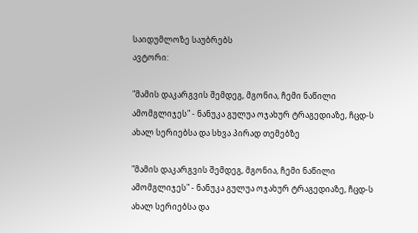საიდუმლოზე საუბრებს
ავტორი:

"მამის დაკარგვის შემდეგ, მგონია, ჩემი ნაწილი ამომგლიჯეს" - ნანუკა გულუა ოჯახურ ტრაგედიაზე, ჩცდ-ს ახალ სერიებსა და სხვა პირად თემებზე

"მამის დაკარგვის შემდეგ, მგონია, ჩემი ნაწილი ამომგლიჯეს" - ნანუკა გულუა ოჯახურ ტრაგედიაზე, ჩცდ-ს ახალ სერიებსა და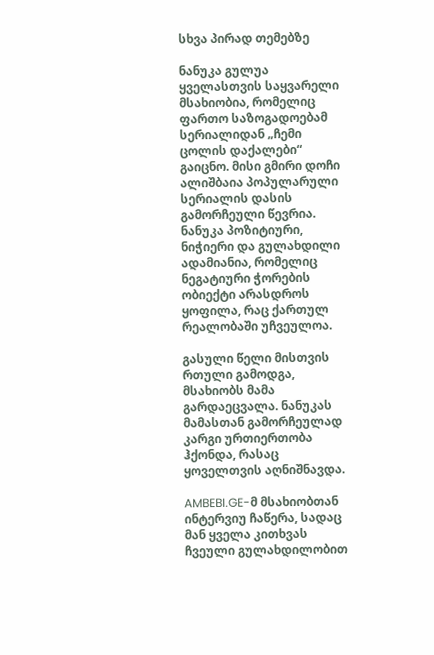სხვა პირად თემებზე

ნანუკა გულუა ყველასთვის საყვარელი მსახიობია, რომელიც ფართო საზოგადოებამ სერიალიდან „ჩემი ცოლის დაქალები“ გაიცნო. მისი გმირი დოჩი ალიშბაია პოპულარული სერიალის დასის გამორჩეული წევრია. ნანუკა პოზიტიური, ნიჭიერი და გულახდილი ადამიანია, რომელიც ნეგატიური ჭორების ობიექტი არასდროს ყოფილა, რაც ქართულ რეალობაში უჩვეულოა.

გასული წელი მისთვის რთული გამოდგა, მსახიობს მამა გარდაეცვალა. ნანუკას მამასთან გამორჩეულად კარგი ურთიერთობა ჰქონდა, რასაც ყოველთვის აღნიშნავდა.

AMBEBI.GE-მ მსახიობთან ინტერვიუ ჩაწერა, სადაც მან ყველა კითხვას ჩვეული გულახდილობით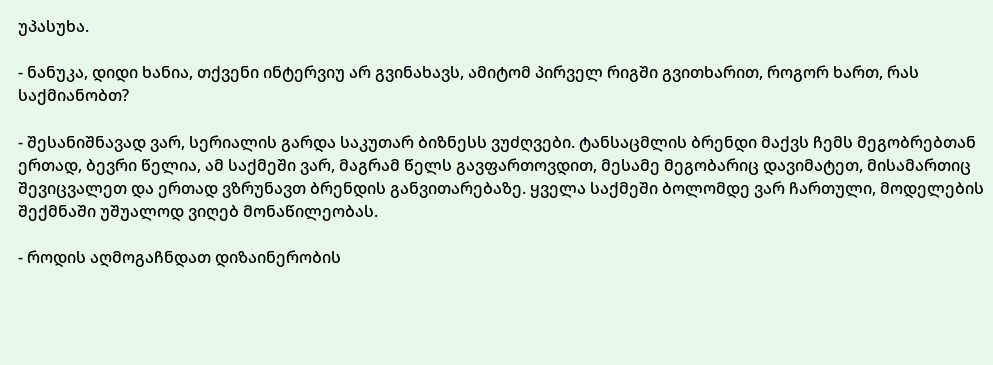უპასუხა.

- ნანუკა, დიდი ხანია, თქვენი ინტერვიუ არ გვინახავს, ამიტომ პირველ რიგში გვითხარით, როგორ ხართ, რას საქმიანობთ?

- შესანიშნავად ვარ, სერიალის გარდა საკუთარ ბიზნესს ვუძღვები. ტანსაცმლის ბრენდი მაქვს ჩემს მეგობრებთან ერთად, ბევრი წელია, ამ საქმეში ვარ, მაგრამ წელს გავფართოვდით, მესამე მეგობარიც დავიმატეთ, მისამართიც შევიცვალეთ და ერთად ვზრუნავთ ბრენდის განვითარებაზე. ყველა საქმეში ბოლომდე ვარ ჩართული, მოდელების შექმნაში უშუალოდ ვიღებ მონაწილეობას.

- როდის აღმოგაჩნდათ დიზაინერობის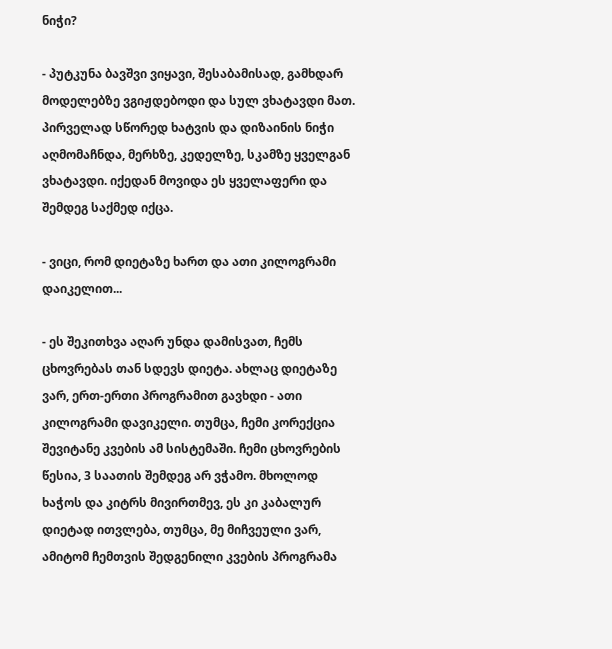ნიჭი?

- პუტკუნა ბავშვი ვიყავი, შესაბამისად, გამხდარ მოდელებზე ვგიჟდებოდი და სულ ვხატავდი მათ. პირველად სწორედ ხატვის და დიზაინის ნიჭი აღმომაჩნდა, მერხზე, კედელზე, სკამზე ყველგან ვხატავდი. იქედან მოვიდა ეს ყველაფერი და შემდეგ საქმედ იქცა.

- ვიცი, რომ დიეტაზე ხართ და ათი კილოგრამი დაიკელით...

- ეს შეკითხვა აღარ უნდა დამისვათ, ჩემს ცხოვრებას თან სდევს დიეტა. ახლაც დიეტაზე ვარ, ერთ-ერთი პროგრამით გავხდი - ათი კილოგრამი დავიკელი. თუმცა, ჩემი კორექცია შევიტანე კვების ამ სისტემაში. ჩემი ცხოვრების წესია, 3 საათის შემდეგ არ ვჭამო. მხოლოდ ხაჭოს და კიტრს მივირთმევ, ეს კი კაბალურ დიეტად ითვლება, თუმცა, მე მიჩვეული ვარ, ამიტომ ჩემთვის შედგენილი კვების პროგრამა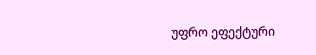უფრო ეფექტური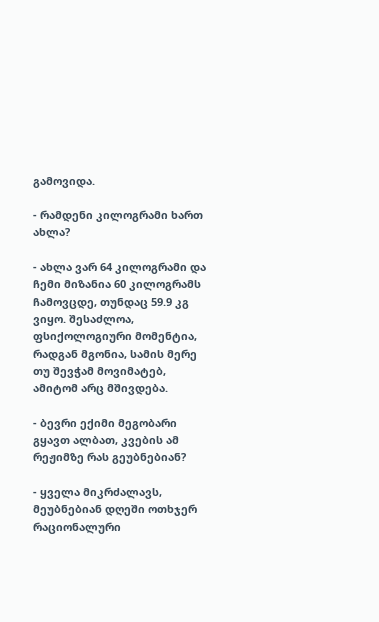გამოვიდა.

- რამდენი კილოგრამი ხართ ახლა?

- ახლა ვარ 64 კილოგრამი და ჩემი მიზანია 60 კილოგრამს ჩამოვცდე, თუნდაც 59.9 კგ ვიყო. შესაძლოა, ფსიქოლოგიური მომენტია, რადგან მგონია, სამის მერე თუ შევჭამ მოვიმატებ, ამიტომ არც მშივდება.

- ბევრი ექიმი მეგობარი გყავთ ალბათ, კვების ამ რეჟიმზე რას გეუბნებიან?

- ყველა მიკრძალავს, მეუბნებიან დღეში ოთხჯერ რაციონალური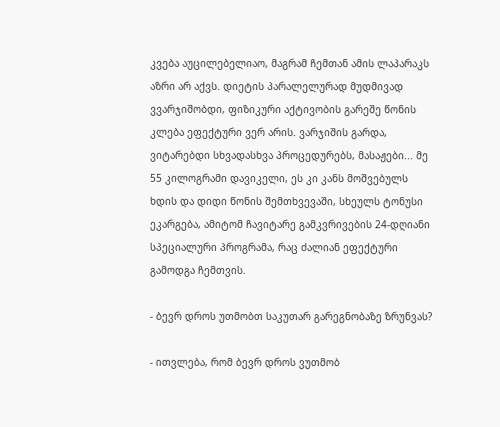კვება აუცილებელიაო, მაგრამ ჩემთან ამის ლაპარაკს აზრი არ აქვს. დიეტის პარალელურად მუდმივად ვვარჯიშობდი, ფიზიკური აქტივობის გარეშე წონის კლება ეფექტური ვერ არის. ვარჯიშის გარდა, ვიტარებდი სხვადასხვა პროცედურებს, მასაჟები... მე 55 კილოგრამი დავიკელი, ეს კი კანს მოშვებულს ხდის და დიდი წონის შემთხვევაში, სხეულს ტონუსი ეკარგება, ამიტომ ჩავიტარე გამკვრივების 24-დღიანი სპეციალური პროგრამა, რაც ძალიან ეფექტური გამოდგა ჩემთვის.

- ბევრ დროს უთმობთ საკუთარ გარეგნობაზე ზრუნვას?

- ითვლება, რომ ბევრ დროს ვუთმობ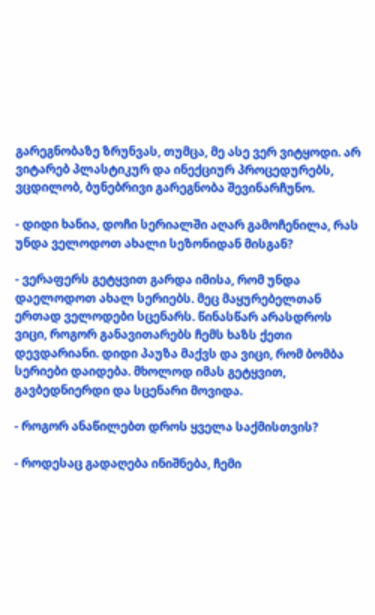გარეგნობაზე ზრუნვას, თუმცა, მე ასე ვერ ვიტყოდი. არ ვიტარებ პლასტიკურ და ინექციურ პროცედურებს, ვცდილობ, ბუნებრივი გარეგნობა შევინარჩუნო.

- დიდი ხანია, დოჩი სერიალში აღარ გამოჩენილა, რას უნდა ველოდოთ ახალი სეზონიდან მისგან?

- ვერაფერს გეტყვით გარდა იმისა, რომ უნდა დაელოდოთ ახალ სერიებს. მეც მაყურებელთან ერთად ველოდები სცენარს. წინასწარ არასდროს ვიცი, როგორ განავითარებს ჩემს ხაზს ქეთი დევდარიანი. დიდი პაუზა მაქვს და ვიცი, რომ ბომბა სერიები დაიდება. მხოლოდ იმას გეტყვით, გავბედნიერდი და სცენარი მოვიდა.

- როგორ ანაწილებთ დროს ყველა საქმისთვის?

- როდესაც გადაღება ინიშნება, ჩემი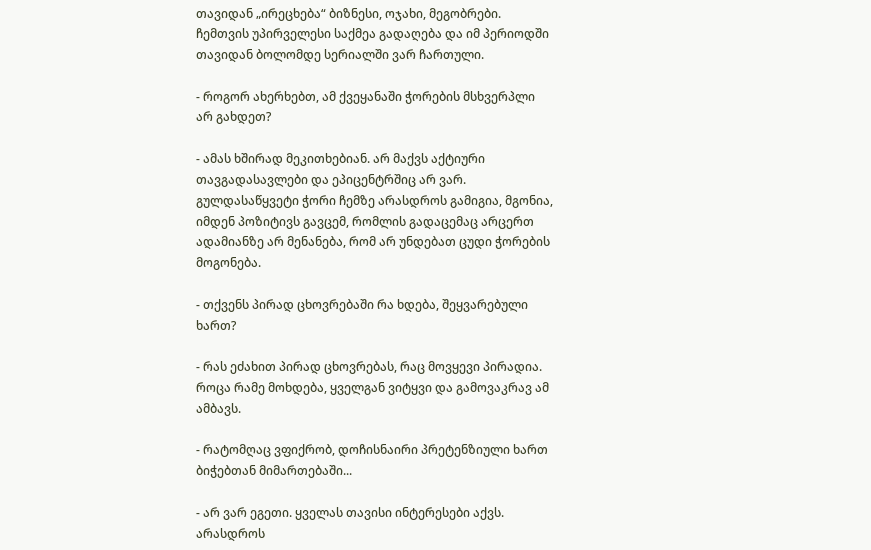თავიდან „ირეცხება“ ბიზნესი, ოჯახი, მეგობრები. ჩემთვის უპირველესი საქმეა გადაღება და იმ პერიოდში თავიდან ბოლომდე სერიალში ვარ ჩართული.

- როგორ ახერხებთ, ამ ქვეყანაში ჭორების მსხვერპლი არ გახდეთ?

- ამას ხშირად მეკითხებიან. არ მაქვს აქტიური თავგადასავლები და ეპიცენტრშიც არ ვარ. გულდასაწყვეტი ჭორი ჩემზე არასდროს გამიგია, მგონია, იმდენ პოზიტივს გავცემ, რომლის გადაცემაც არცერთ ადამიანზე არ მენანება, რომ არ უნდებათ ცუდი ჭორების მოგონება.

- თქვენს პირად ცხოვრებაში რა ხდება, შეყვარებული ხართ?

- რას ეძახით პირად ცხოვრებას, რაც მოვყევი პირადია. როცა რამე მოხდება, ყველგან ვიტყვი და გამოვაკრავ ამ ამბავს.

- რატომღაც ვფიქრობ, დოჩისნაირი პრეტენზიული ხართ ბიჭებთან მიმართებაში...

- არ ვარ ეგეთი. ყველას თავისი ინტერესები აქვს. არასდროს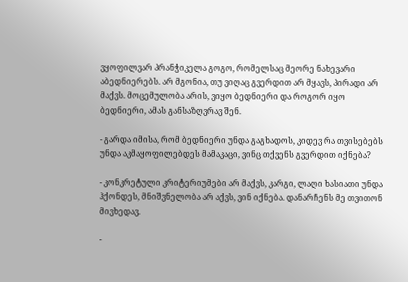ვყოფილვარ პრანჭიკელა გოგო, რომელსაც მეორე ნახევარი აბედნიერებს. არ მგონია, თუ ვიღაც გვერდით არ მყავს, პირადი არ მაქვს. მოცემულობა არის, ვიყო ბედნიერი და როგორ იყო ბედნიერი, ამას განსაზღვრავ შენ.

- გარდა იმისა, რომ ბედნიერი უნდა გაგხადოს, კიდევ რა თვისებებს უნდა აკმაყოფილებდეს მამაკაცი, ვინც თქვენს გვერდით იქნება?

- კონკრეტული კრიტერიუმები არ მაქვს, კარგი, ლაღი ხასიათი უნდა ჰქონდეს, მნიშვნელობა არ აქვს, ვინ იქნება. დანარჩენს მე თვითონ მივხედავ.

-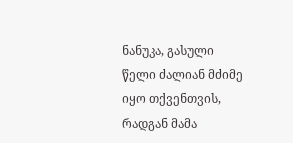ნანუკა, გასული წელი ძალიან მძიმე იყო თქვენთვის, რადგან მამა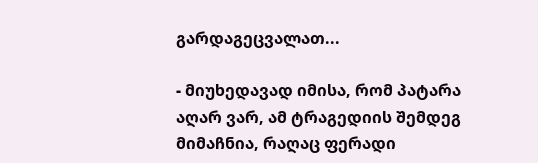გარდაგეცვალათ...

- მიუხედავად იმისა, რომ პატარა აღარ ვარ, ამ ტრაგედიის შემდეგ მიმაჩნია, რაღაც ფერადი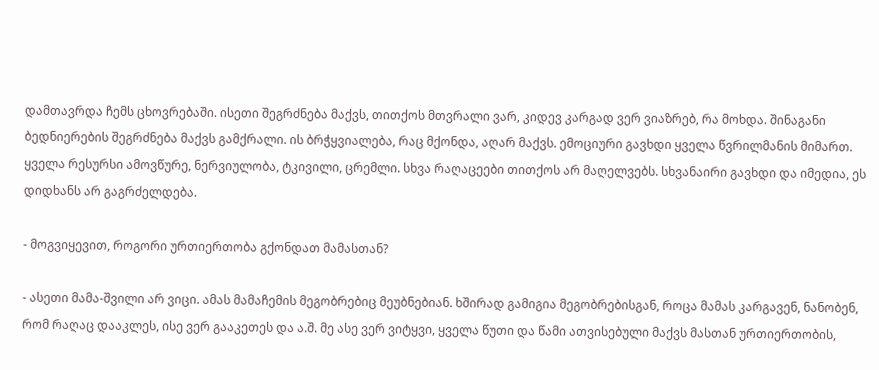დამთავრდა ჩემს ცხოვრებაში. ისეთი შეგრძნება მაქვს, თითქოს მთვრალი ვარ, კიდევ კარგად ვერ ვიაზრებ, რა მოხდა. შინაგანი ბედნიერების შეგრძნება მაქვს გამქრალი. ის ბრჭყვიალება, რაც მქონდა, აღარ მაქვს. ემოციური გავხდი ყველა წვრილმანის მიმართ. ყველა რესურსი ამოვწურე, ნერვიულობა, ტკივილი, ცრემლი. სხვა რაღაცეები თითქოს არ მაღელვებს. სხვანაირი გავხდი და იმედია, ეს დიდხანს არ გაგრძელდება.

- მოგვიყევით, როგორი ურთიერთობა გქონდათ მამასთან?

- ასეთი მამა-შვილი არ ვიცი. ამას მამაჩემის მეგობრებიც მეუბნებიან. ხშირად გამიგია მეგობრებისგან, როცა მამას კარგავენ, ნანობენ, რომ რაღაც დააკლეს, ისე ვერ გააკეთეს და ა.შ. მე ასე ვერ ვიტყვი, ყველა წუთი და წამი ათვისებული მაქვს მასთან ურთიერთობის,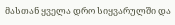მასთან ყველა დრო სიყვარულში და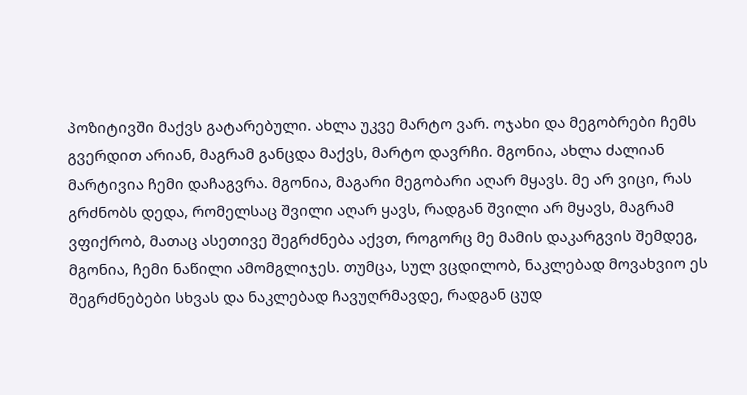პოზიტივში მაქვს გატარებული. ახლა უკვე მარტო ვარ. ოჯახი და მეგობრები ჩემს გვერდით არიან, მაგრამ განცდა მაქვს, მარტო დავრჩი. მგონია, ახლა ძალიან მარტივია ჩემი დაჩაგვრა. მგონია, მაგარი მეგობარი აღარ მყავს. მე არ ვიცი, რას გრძნობს დედა, რომელსაც შვილი აღარ ყავს, რადგან შვილი არ მყავს, მაგრამ ვფიქრობ, მათაც ასეთივე შეგრძნება აქვთ, როგორც მე მამის დაკარგვის შემდეგ, მგონია, ჩემი ნაწილი ამომგლიჯეს. თუმცა, სულ ვცდილობ, ნაკლებად მოვახვიო ეს შეგრძნებები სხვას და ნაკლებად ჩავუღრმავდე, რადგან ცუდ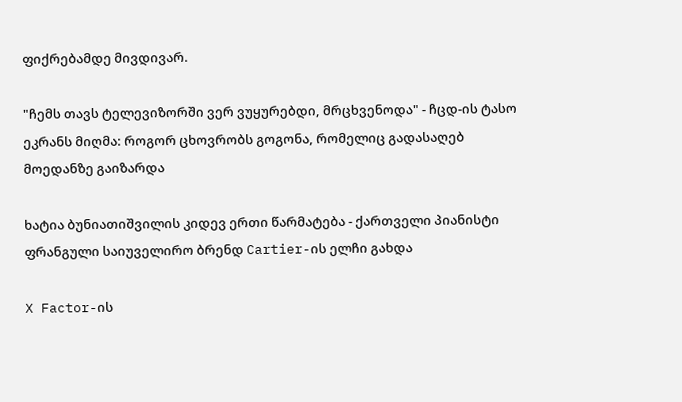ფიქრებამდე მივდივარ.

"ჩემს თავს ტელევიზორში ვერ ვუყურებდი, მრცხვენოდა" - ჩცდ-ის ტასო ეკრანს მიღმა: როგორ ცხოვრობს გოგონა, რომელიც გადასაღებ მოედანზე გაიზარდა

ხატია ბუნიათიშვილის კიდევ ერთი წარმატება - ქართველი პიანისტი ფრანგული საიუველირო ბრენდ Cartier-ის ელჩი გახდა

X Factor-ის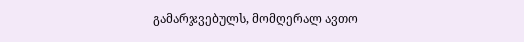გამარჯვებულს, მომღერალ ავთო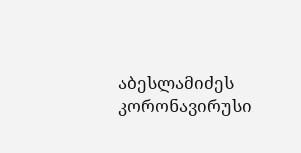აბესლამიძეს კორონავირუსი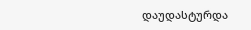დაუდასტურდა